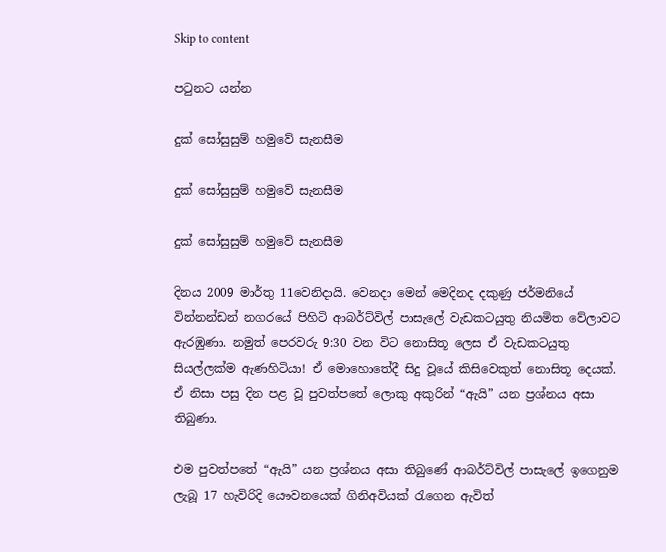Skip to content

පටුනට යන්න

දුක් සෝසුසුම් හමුවේ සැනසීම

දුක් සෝසුසුම් හමුවේ සැනසීම

දුක් සෝසුසුම් හමුවේ සැනසීම

දිනය 2009 මාර්තු 11වෙනිදායි. වෙනදා මෙන් මෙදිනද දකුණු ජර්මනියේ වින්නන්ඩන් නගරයේ පිහිටි ආබර්ට්විල් පාසැලේ වැඩකටයුතු නියමිත වේලාවට ඇරඹුණා. නමුත් පෙරවරු 9:30 වන විට නොසිතූ ලෙස ඒ වැඩකටයුතු සියල්ලක්ම ඇණහිටියා! ඒ මොහොතේදී සිදු වූයේ කිසිවෙකුත් නොසිතූ දෙයක්. ඒ නිසා පසු දින පළ වූ පුවත්පතේ ලොකු අකුරින් “ඇයි” යන ප්‍රශ්නය අසා තිබුණා.

එම පුවත්පතේ “ඇයි” යන ප්‍රශ්නය අසා තිබුණේ ආබර්ට්විල් පාසැලේ ඉගෙනුම ලැබූ 17 හැවිරිදි යෞවනයෙක් ගිනිඅවියක් රැගෙන ඇවිත්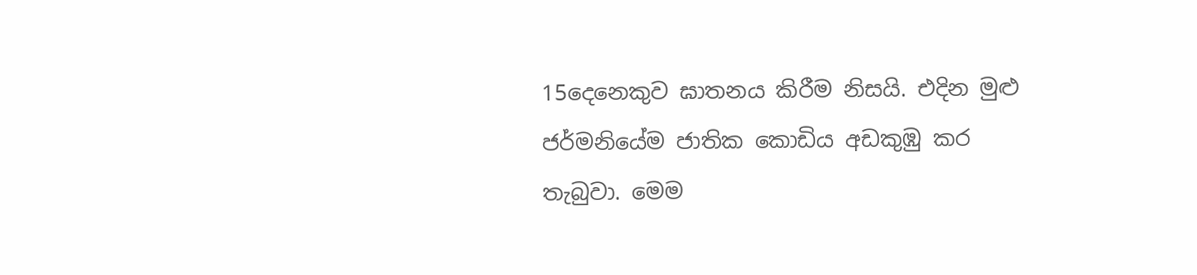15දෙනෙකුව ඝාතනය කිරීම නිසයි. එදින මුළු ජර්මනියේම ජාතික කොඩිය අඩකුඹු කර තැබුවා. මෙම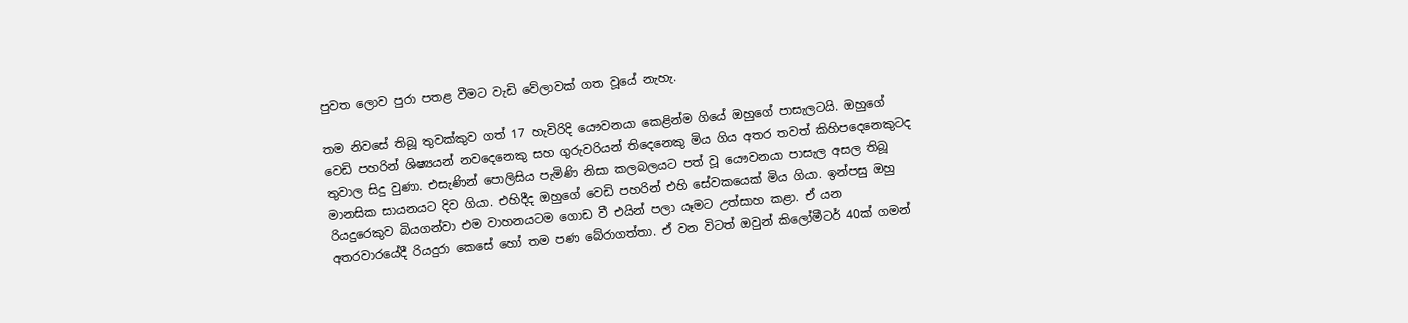පුවත ලොව පුරා පතළ වීමට වැඩි වේලාවක් ගත වූයේ නැහැ.

තම නිවසේ තිබූ තුවක්කුව ගත් 17 හැවිරිදි යෞවනයා කෙළින්ම ගියේ ඔහුගේ පාසැලටයි. ඔහුගේ වෙඩි පහරින් ශිෂ්‍යයන් නවදෙනෙකු සහ ගුරුවරියන් තිදෙනෙකු මිය ගිය අතර තවත් කිහිපදෙනෙකුටද තුවාල සිදු වුණා. එසැණින් පොලිසිය පැමිණි නිසා කලබලයට පත් වූ යෞවනයා පාසැල අසල තිබූ මානසික සායනයට දිව ගියා. එහිදීද ඔහුගේ වෙඩි පහරින් එහි සේවකයෙක් මිය ගියා. ඉන්පසු ඔහු රියදුරෙකුව බියගන්වා එම වාහනයටම ගොඩ වී එයින් පලා යෑමට උත්සාහ කළා. ඒ යන අතරවාරයේදී රියදුරා කෙසේ හෝ තම පණ බේරාගත්තා. ඒ වන විටත් ඔවුන් කිලෝමීටර් 40ක් ගමන්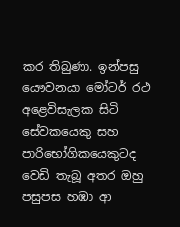කර තිබුණා. ඉන්පසු යෞවනයා මෝටර් රථ අළෙවිසැලක සිටි සේවකයෙකු සහ පාරිභෝගිකයෙකුටද වෙඩි තැබූ අතර ඔහු පසුපස හඹා ආ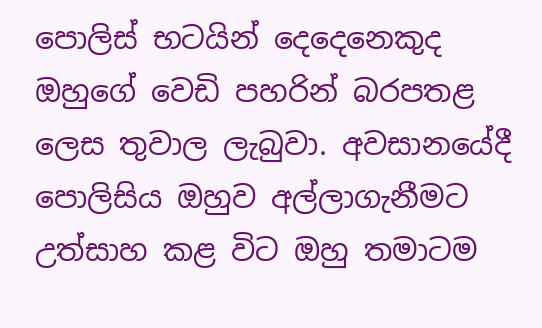පොලිස් භටයින් දෙදෙනෙකුද ඔහුගේ වෙඩි පහරින් බරපතළ ලෙස තුවාල ලැබුවා. අවසානයේදී පොලිසිය ඔහුව අල්ලාගැනීමට උත්සාහ කළ විට ඔහු තමාටම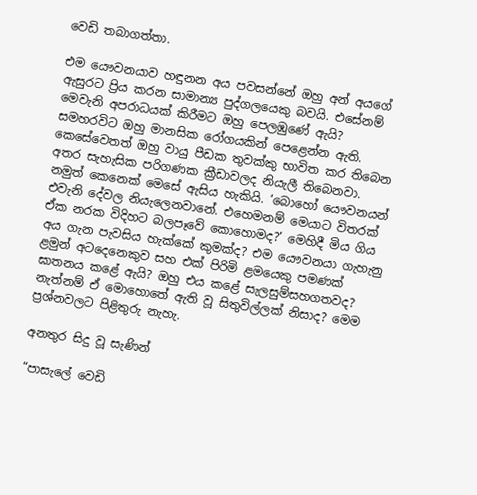වෙඩි තබාගත්තා.

එම යෞවනයාව හඳුනන අය පවසන්නේ ඔහු අන් අයගේ ඇසුරට ප්‍රිය කරන සාමාන්‍ය පුද්ගලයෙකු බවයි. එසේනම් මෙවැනි අපරාධයක් කිරීමට ඔහු පෙලඹුණේ ඇයි? සමහරවිට ඔහු මානසික රෝගයකින් පෙළෙන්න ඇති. කෙසේවෙතත් ඔහු වායු පීඩක තුවක්කු භාවිත කර තිබෙන අතර සැහැසික පරිගණක ක්‍රීඩාවලද නියැලී තිබෙනවා. නමුත් කෙනෙක් මෙසේ ඇසිය හැකියි. ‘බොහෝ යෞවනයන් එවැනි දේවල නියැලෙනවානේ. එහෙමනම් මෙයාට විතරක් ඒක නරක විදිහට බලපෑවේ කොහොමද?’ මෙහිදී මිය ගිය අය ගැන පැවසිය හැක්කේ කුමක්ද? එම යෞවනයා ගැහැනු ළමුන් අටදෙනෙකුව සහ එක් පිරිමි ළමයෙකු පමණක් ඝාතනය කළේ ඇයි? ඔහු එය කළේ සැලසුම්සහගතවද? නැත්නම් ඒ මොහොතේ ඇති වූ සිතුවිල්ලක් නිසාද? මෙම ප්‍රශ්නවලට පිළිතුරු නැහැ.

අනතුර සිදු වූ සැණින්

“පාසැලේ වෙඩි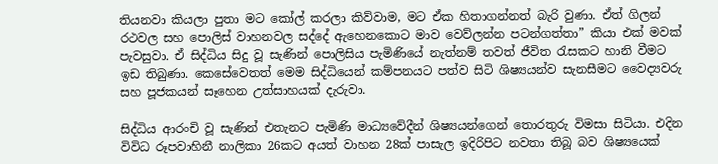තියනවා කියලා පුතා මට කෝල් කරලා කිව්වාම, මට ඒක හිතාගන්නත් බැරි වුණා. ඒත් ගිලන් රථවල සහ පොලිස් වාහනවල සද්දේ ඇහෙනකොට මාව වෙව්ලන්න පටන්ගත්තා” කියා එක් මවක් පැවසුවා. ඒ සිද්ධිය සිදු වූ සැණින් පොලිසිය පැමිණියේ නැත්නම් තවත් ජීවිත රැසකට හානි වීමට ඉඩ තිබුණා. කෙසේවෙතත් මෙම සිද්ධියෙන් කම්පනයට පත්ව සිටි ශිෂ්‍යයන්ව සැනසීමට වෛද්‍යවරු සහ පූජකයන් සෑහෙන උත්සාහයක් දැරුවා.

සිද්ධිය ආරංචි වූ සැණින් එතැනට පැමිණි මාධ්‍යවේදීන් ශිෂ්‍යයන්ගෙන් තොරතුරු විමසා සිටියා. එදින විවිධ රූපවාහිනී නාලිකා 26කට අයත් වාහන 28ක් පාසැල ඉදිරිපිට නවතා තිබූ බව ශිෂ්‍යයෙක්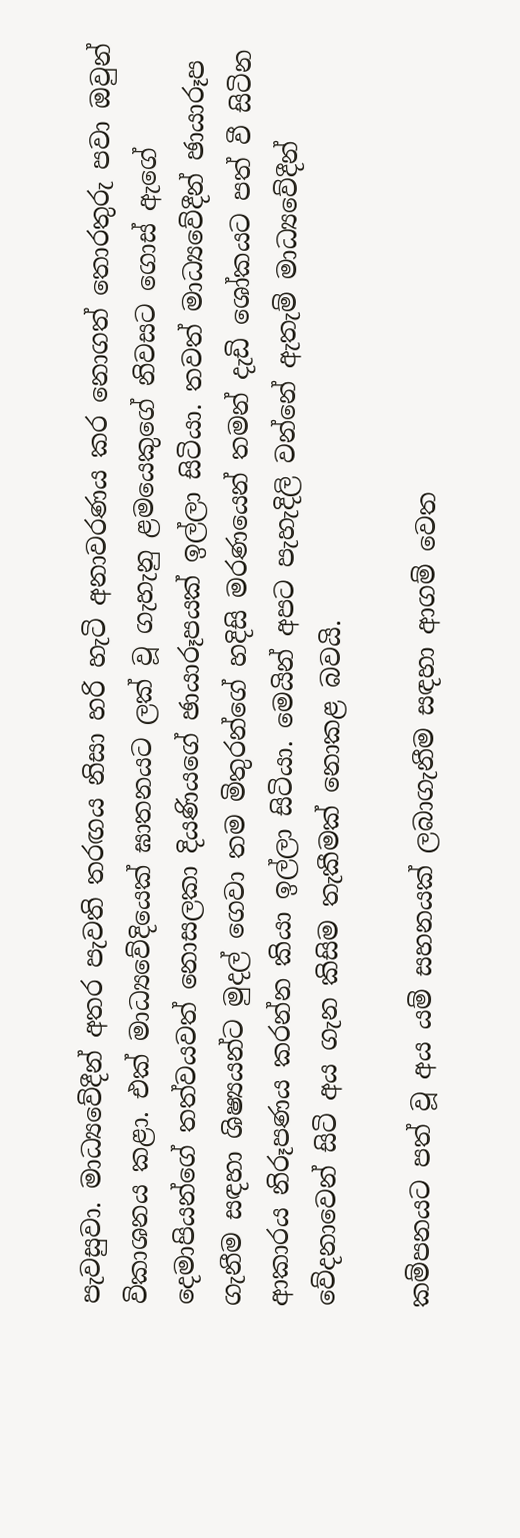පැවසුවා. මාධ්‍යවේදීන් අතර පැවති තරඟය නිසා හරි හැටි අනාවරණය කර නොගත් තොරතුරු පවා ඔවුන් විකාශනය කළා. එක් මාධ්‍යවේදියෙක් ඝාතනයට ලක් වූ ගැහැනු ළමයෙකුගේ නිවසට ගොස් ඇගේ දෙමාපියන්ගේ තත්වයවත් නොසලකා දියණියගේ ඡායාරූපයක් ඉල්ලා සිටියා. තවත් මාධ්‍යවේදීන් ඡායාරූප ගැනීම සඳහා ශිෂ්‍යයන්ට මුදල් ගෙවා තම මිතුරන්ගේ හදිසි මරණයෙන් තමන් දැඩි ශෝකයට පත් වී සිටින ආකාරය නිරූපණය කරන්න කියා ඉල්ලා සිටියා. මෙයින් අපට පැහැදිලි වන්නේ ඇතැම් මාධ්‍යවේදීන් වේදනාවෙන් සිටි අය ගැන කිසිම තැකීමක් නොකළ බවයි.

කම්පනයට පත් වූ අය යම් සහනයක් ලබාගැනීම සඳහා ආගම් වෙත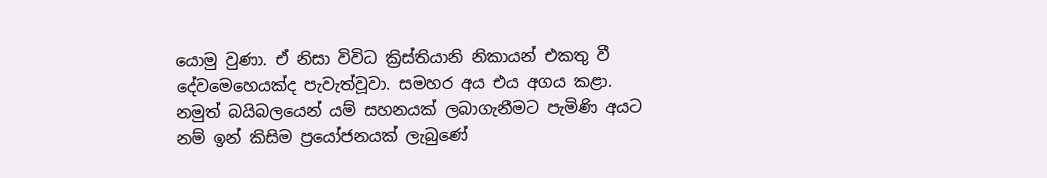යොමු වුණා. ඒ නිසා විවිධ ක්‍රිස්තියානි නිකායන් එකතු වී දේවමෙහෙයක්ද පැවැත්වූවා. සමහර අය එය අගය කළා. නමුත් බයිබලයෙන් යම් සහනයක් ලබාගැනීමට පැමිණි අයට නම් ඉන් කිසිම ප්‍රයෝජනයක් ලැබුණේ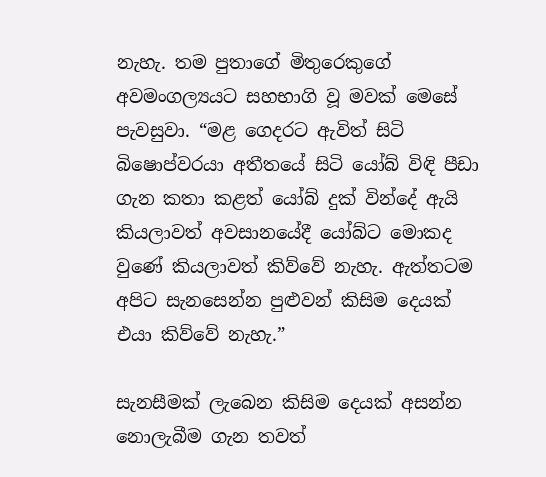නැහැ. තම පුතාගේ මිතුරෙකුගේ අවමංගල්‍යයට සහභාගි වූ මවක් මෙසේ පැවසුවා. “මළ ගෙදරට ඇවිත් සිටි බිෂොප්වරයා අතීතයේ සිටි යෝබ් විඳි පීඩා ගැන කතා කළත් යෝබ් දුක් වින්දේ ඇයි කියලාවත් අවසානයේදී යෝබ්ට මොකද වුණේ කියලාවත් කිව්වේ නැහැ. ඇත්තටම අපිට සැනසෙන්න පුළුවන් කිසිම දෙයක් එයා කිව්වේ නැහැ.”

සැනසීමක් ලැබෙන කිසිම දෙයක් අසන්න නොලැබීම ගැන තවත්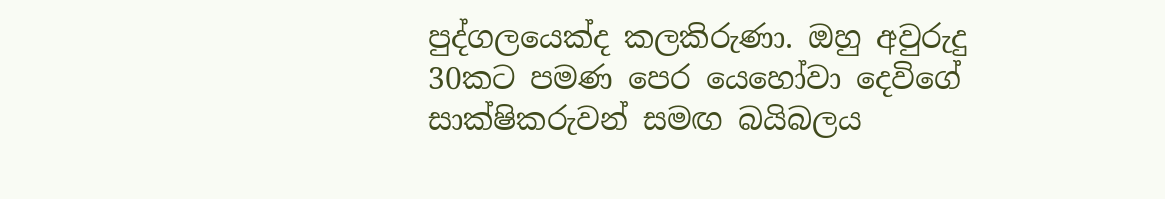පුද්ගලයෙක්ද කලකිරුණා. ඔහු අවුරුදු 30කට පමණ පෙර යෙහෝවා දෙවිගේ සාක්ෂිකරුවන් සමඟ බයිබලය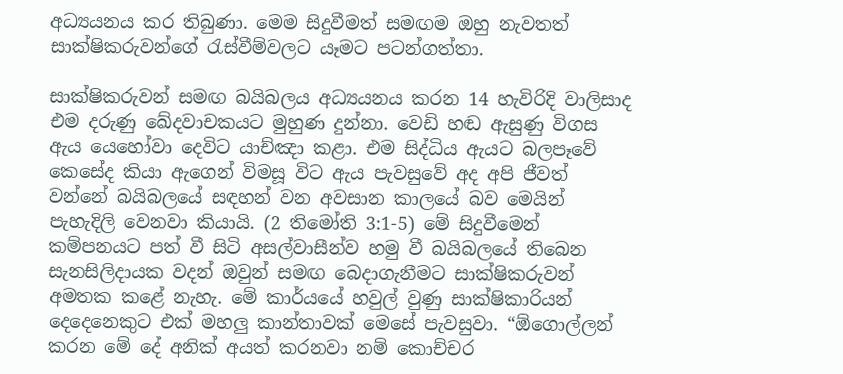අධ්‍යයනය කර තිබුණා. මෙම සිදුවීමත් සමඟම ඔහු නැවතත් සාක්ෂිකරුවන්ගේ රැස්වීම්වලට යෑමට පටන්ගත්තා.

සාක්ෂිකරුවන් සමඟ බයිබලය අධ්‍යයනය කරන 14 හැවිරිදි වාලිසාද එම දරුණු ඛේදවාචකයට මුහුණ දුන්නා. වෙඩි හඬ ඇසුණු විගස ඇය යෙහෝවා දෙවිට යාච්ඤා කළා. එම සිද්ධිය ඇයට බලපෑවේ කෙසේද කියා ඇගෙන් විමසූ විට ඇය පැවසුවේ අද අපි ජීවත් වන්නේ බයිබලයේ සඳහන් වන අවසාන කාලයේ බව මෙයින් පැහැදිලි වෙනවා කියායි. (2 තිමෝති 3:1-5) මේ සිදුවීමෙන් කම්පනයට පත් වී සිටි අසල්වාසීන්ව හමු වී බයිබලයේ තිබෙන සැනසිලිදායක වදන් ඔවුන් සමඟ බෙදාගැනීමට සාක්ෂිකරුවන් අමතක කළේ නැහැ. මේ කාර්යයේ හවුල් වුණු සාක්ෂිකාරියන් දෙදෙනෙකුට එක් මහලු කාන්තාවක් මෙසේ පැවසුවා. “ඕගොල්ලන් කරන මේ දේ අනික් අයත් කරනවා නම් කොච්චර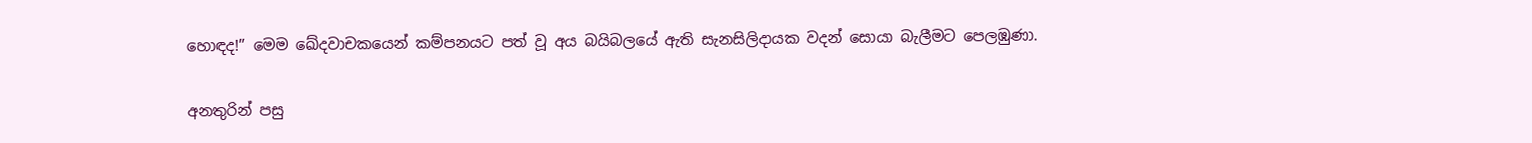හොඳද!” මෙම ඛේදවාචකයෙන් කම්පනයට පත් වූ අය බයිබලයේ ඇති සැනසිලිදායක වදන් සොයා බැලීමට පෙලඹුණා.

අනතුරින් පසු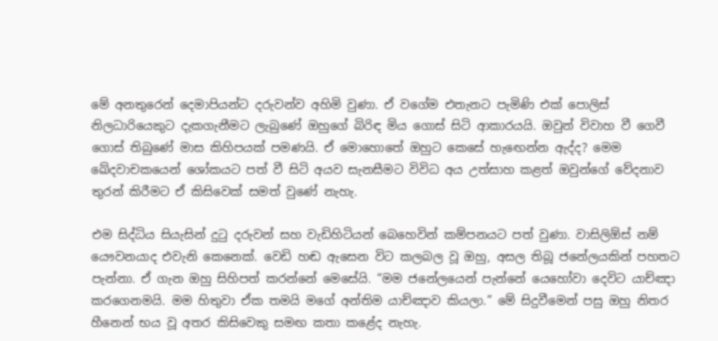මේ අනතුරෙන් දෙමාපියන්ට දරුවන්ව අහිමි වුණා. ඒ වගේම එතැනට පැමිණි එක් පොලිස් නිලධාරියෙකුට දැකගැනීමට ලැබුණේ ඔහුගේ බිරිඳ මිය ගොස් සිටි ආකාරයයි. ඔවුන් විවාහ වී ගෙවී ගොස් තිබුණේ මාස කිහිපයක් පමණයි. ඒ මොහොතේ ඔහුට කෙසේ හැඟෙන්න ඇද්ද? මෙම ඛේදවාචකයෙන් ශෝකයට පත් වී සිටි අයව සැනසීමට විවිධ අය උත්සාහ කළත් ඔවුන්ගේ වේදනාව තුරන් කිරීමට ඒ කිසිවෙක් සමත් වුණේ නැහැ.

එම සිද්ධිය සියැසින් දුටු දරුවන් සහ වැඩිහිටියන් බෙහෙවින් කම්පනයට පත් වුණා. වාසිලිඕස් නම් යෞවනයාද එවැනි කෙනෙක්. වෙඩි හඬ ඇසෙන විට කලබල වූ ඔහු, අසල තිබූ ජනේලයකින් පහතට පැන්නා. ඒ ගැන ඔහු සිහිපත් කරන්නේ මෙසේයි. “මම ජනේලයෙන් පැන්නේ යෙහෝවා දෙවිට යාච්ඤා කරගෙනමයි. මම හිතුවා ඒක තමයි මගේ අන්තිම යාච්ඤාව කියලා.” මේ සිදුවීමෙන් පසු ඔහු නිතර හීනෙන් භය වූ අතර කිසිවෙකු සමඟ කතා කළේද නැහැ.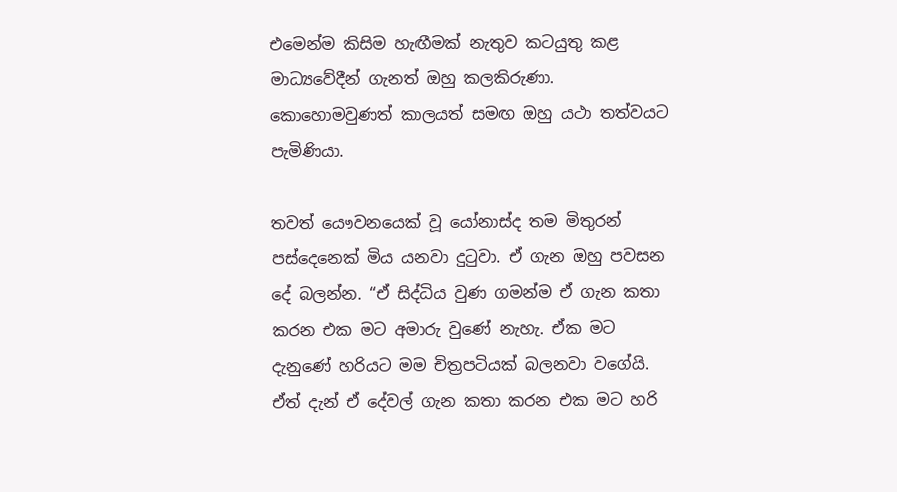එමෙන්ම කිසිම හැඟීමක් නැතුව කටයුතු කළ මාධ්‍යවේදීන් ගැනත් ඔහු කලකිරුණා. කොහොමවුණත් කාලයත් සමඟ ඔහු යථා තත්වයට පැමිණියා.

තවත් යෞවනයෙක් වූ යෝනාස්ද තම මිතුරන් පස්දෙනෙක් මිය යනවා දුටුවා. ඒ ගැන ඔහු පවසන දේ බලන්න. “ඒ සිද්ධිය වුණ ගමන්ම ඒ ගැන කතා කරන එක මට අමාරු වුණේ නැහැ. ඒක මට දැනුණේ හරියට මම චිත්‍රපටියක් බලනවා වගේයි. ඒත් දැන් ඒ දේවල් ගැන කතා කරන එක මට හරි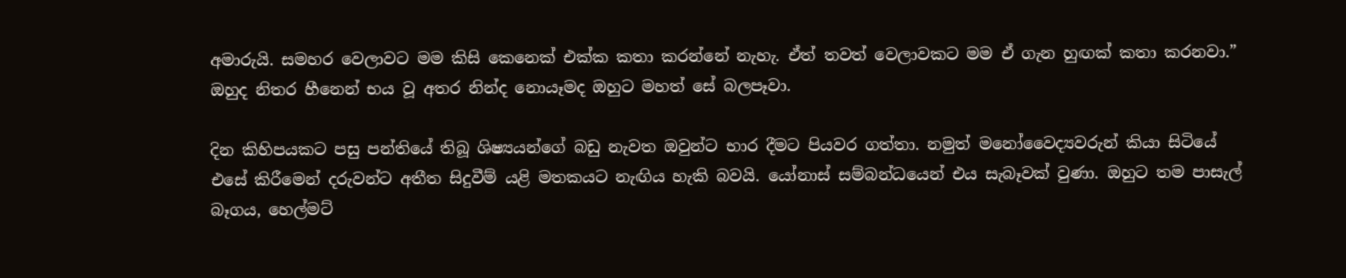අමාරුයි. සමහර වෙලාවට මම කිසි කෙනෙක් එක්ක කතා කරන්නේ නැහැ. ඒත් තවත් වෙලාවකට මම ඒ ගැන හුඟක් කතා කරනවා.” ඔහුද නිතර හීනෙන් භය වූ අතර නින්ද නොයෑමද ඔහුට මහත් සේ බලපෑවා.

දින කිහිපයකට පසු පන්තියේ තිබූ ශිෂ්‍යයන්ගේ බඩු නැවත ඔවුන්ට භාර දීමට පියවර ගත්තා. නමුත් මනෝවෛද්‍යවරුන් කියා සිටියේ එසේ කිරීමෙන් දරුවන්ට අතීත සිදුවීම් යළි මතකයට නැඟිය හැකි බවයි. යෝනාස් සම්බන්ධයෙන් එය සැබෑවක් වුණා. ඔහුට තම පාසැල් බෑගය, හෙල්මට්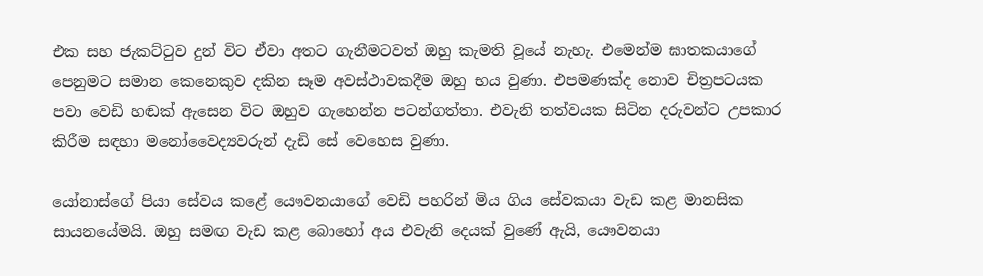එක සහ ජැකට්ටුව දුන් විට ඒවා අතට ගැනීමටවත් ඔහු කැමති වූයේ නැහැ. එමෙන්ම ඝාතකයාගේ පෙනුමට සමාන කෙනෙකුව දකින සෑම අවස්ථාවකදීම ඔහු භය වුණා. එපමණක්ද නොව චිත්‍රපටයක පවා වෙඩි හඬක් ඇසෙන විට ඔහුව ගැහෙන්න පටන්ගත්තා. එවැනි තත්වයක සිටින දරුවන්ට උපකාර කිරීම සඳහා මනෝවෛද්‍යවරුන් දැඩි සේ වෙහෙස වුණා.

යෝනාස්ගේ පියා සේවය කළේ යෞවනයාගේ වෙඩි පහරින් මිය ගිය සේවකයා වැඩ කළ මානසික සායනයේමයි. ඔහු සමඟ වැඩ කළ බොහෝ අය එවැනි දෙයක් වුණේ ඇයි, යෞවනයා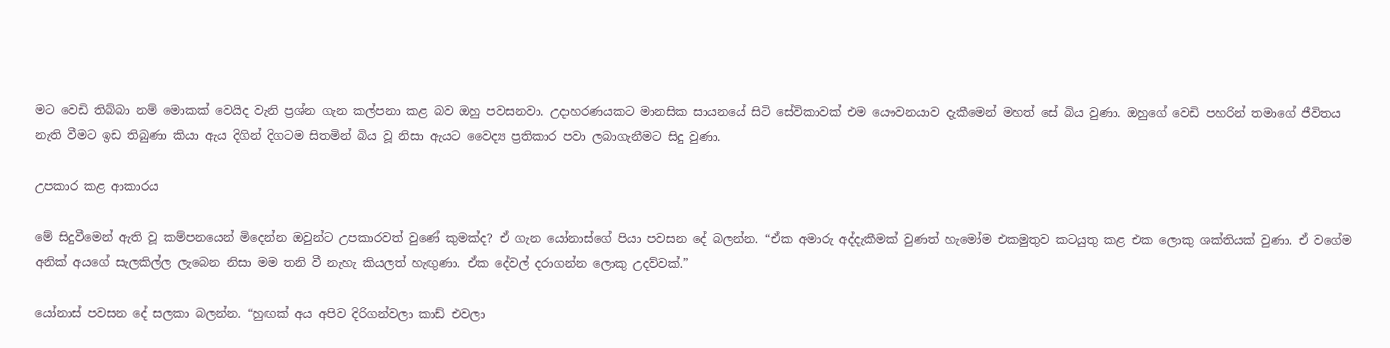මට වෙඩි තිබ්බා නම් මොකක් වෙයිද වැනි ප්‍රශ්න ගැන කල්පනා කළ බව ඔහු පවසනවා. උදාහරණයකට මානසික සායනයේ සිටි සේවිකාවක් එම යෞවනයාව දැකීමෙන් මහත් සේ බිය වුණා. ඔහුගේ වෙඩි පහරින් තමාගේ ජීවිතය නැති වීමට ඉඩ තිබුණා කියා ඇය දිගින් දිගටම සිතමින් බිය වූ නිසා ඇයට වෛද්‍ය ප්‍රතිකාර පවා ලබාගැනීමට සිදු වුණා.

උපකාර කළ ආකාරය

මේ සිදුවීමෙන් ඇති වූ කම්පනයෙන් මිදෙන්න ඔවුන්ට උපකාරවත් වුණේ කුමක්ද? ඒ ගැන යෝනාස්ගේ පියා පවසන දේ බලන්න. “ඒක අමාරු අද්දැකීමක් වුණත් හැමෝම එකමුතුව කටයුතු කළ එක ලොකු ශක්තියක් වුණා. ඒ වගේම අනික් අයගේ සැලකිල්ල ලැබෙන නිසා මම තනි වී නැහැ කියලත් හැඟුණා. ඒක දේවල් දරාගන්න ලොකු උදව්වක්.”

යෝනාස් පවසන දේ සලකා බලන්න. “හුඟක් අය අපිව දිරිගන්වලා කාඩ් එවලා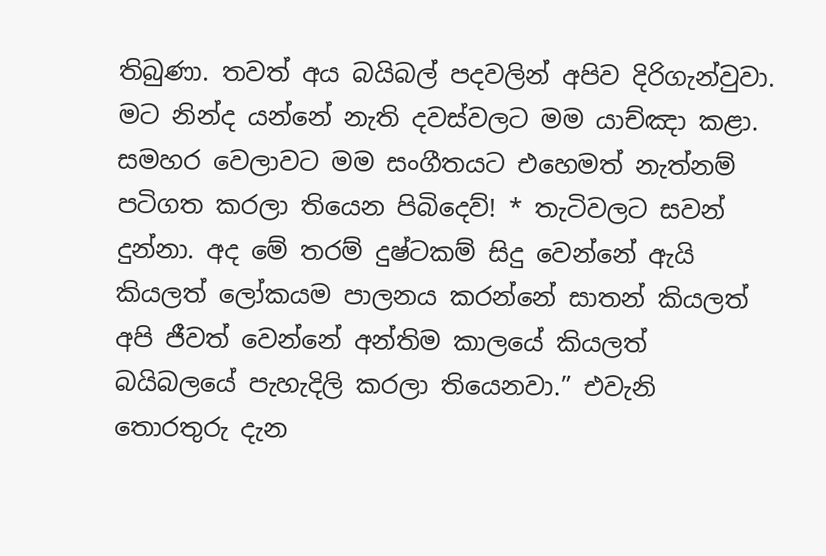තිබුණා. තවත් අය බයිබල් පදවලින් අපිව දිරිගැන්වුවා. මට නින්ද යන්නේ නැති දවස්වලට මම යාච්ඤා කළා. සමහර වෙලාවට මම සංගීතයට එහෙමත් නැත්නම් පටිගත කරලා තියෙන පිබිදෙව්! * තැටිවලට සවන් දුන්නා. අද මේ තරම් දුෂ්ටකම් සිදු වෙන්නේ ඇයි කියලත් ලෝකයම පාලනය කරන්නේ සාතන් කියලත් අපි ජීවත් වෙන්නේ අන්තිම කාලයේ කියලත් බයිබලයේ පැහැදිලි කරලා තියෙනවා.” එවැනි තොරතුරු දැන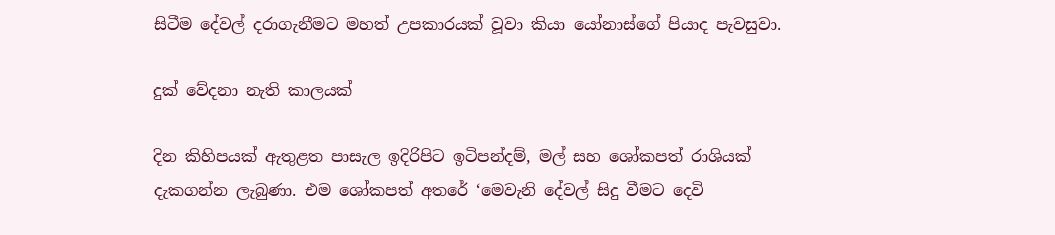සිටීම දේවල් දරාගැනීමට මහත් උපකාරයක් වූවා කියා යෝනාස්ගේ පියාද පැවසුවා.

දුක් වේදනා නැති කාලයක්

දින කිහිපයක් ඇතුළත පාසැල ඉදිරිපිට ඉටිපන්දම්, මල් සහ ශෝකපත් රාශියක් දැකගන්න ලැබුණා. එම ශෝකපත් අතරේ ‘මෙවැනි දේවල් සිදු වීමට දෙවි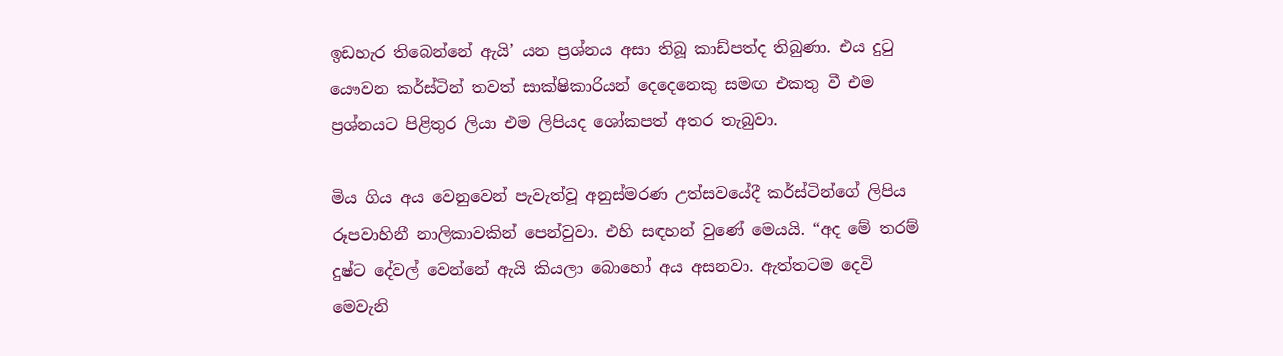ඉඩහැර තිබෙන්නේ ඇයි’ යන ප්‍රශ්නය අසා තිබූ කාඩ්පත්ද තිබුණා. එය දුටු යෞවන කර්ස්ටින් තවත් සාක්ෂිකාරියන් දෙදෙනෙකු සමඟ එකතු වී එම ප්‍රශ්නයට පිළිතුර ලියා එම ලිපියද ශෝකපත් අතර තැබුවා.

මිය ගිය අය වෙනුවෙන් පැවැත්වූ අනුස්මරණ උත්සවයේදී කර්ස්ටින්ගේ ලිපිය රූපවාහිනී නාලිකාවකින් පෙන්වුවා. එහි සඳහන් වුණේ මෙයයි. “අද මේ තරම් දුෂ්ට දේවල් වෙන්නේ ඇයි කියලා බොහෝ අය අසනවා. ඇත්තටම දෙවි මෙවැනි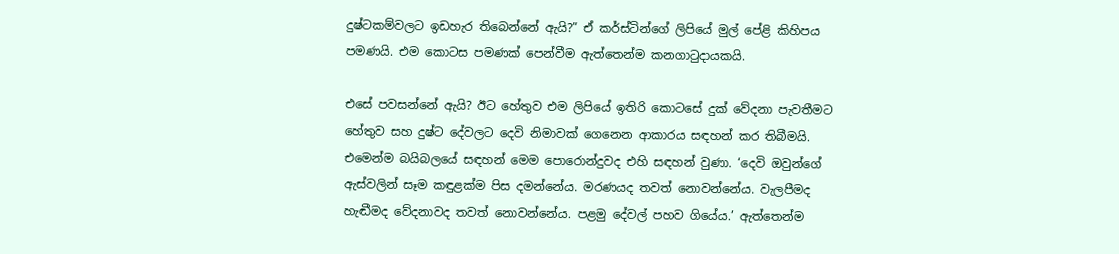දුෂ්ටකම්වලට ඉඩහැර තිබෙන්නේ ඇයි?” ඒ කර්ස්ටින්ගේ ලිපියේ මුල් පේළි කිහිපය පමණයි. එම කොටස පමණක් පෙන්වීම ඇත්තෙන්ම කනගාටුදායකයි.

එසේ පවසන්නේ ඇයි? ඊට හේතුව එම ලිපියේ ඉතිරි කොටසේ දුක් වේදනා පැවතීමට හේතුව සහ දුෂ්ට දේවලට දෙවි නිමාවක් ගෙනෙන ආකාරය සඳහන් කර තිබීමයි. එමෙන්ම බයිබලයේ සඳහන් මෙම පොරොන්දුවද එහි සඳහන් වුණා. ‘දෙවි ඔවුන්ගේ ඇස්වලින් සෑම කඳුළක්ම පිස දමන්නේය. මරණයද තවත් නොවන්නේය. වැලපීමද හැඬීමද වේදනාවද තවත් නොවන්නේය. පළමු දේවල් පහව ගියේය.’ ඇත්තෙන්ම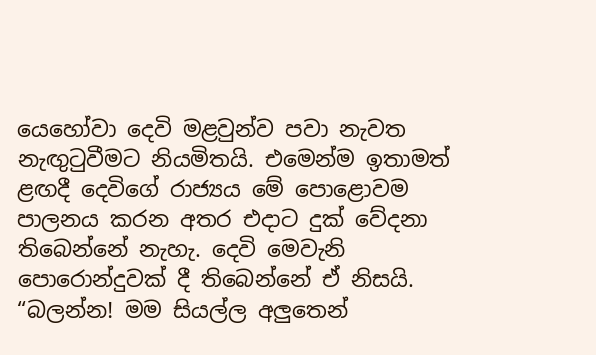යෙහෝවා දෙවි මළවුන්ව පවා නැවත නැඟුටුවීමට නියමිතයි. එමෙන්ම ඉතාමත් ළඟදී දෙවිගේ රාජ්‍යය මේ පොළොවම පාලනය කරන අතර එදාට දුක් වේදනා තිබෙන්නේ නැහැ. දෙවි මෙවැනි පොරොන්දුවක් දී තිබෙන්නේ ඒ නිසයි. “බලන්න! මම සියල්ල අලුතෙන්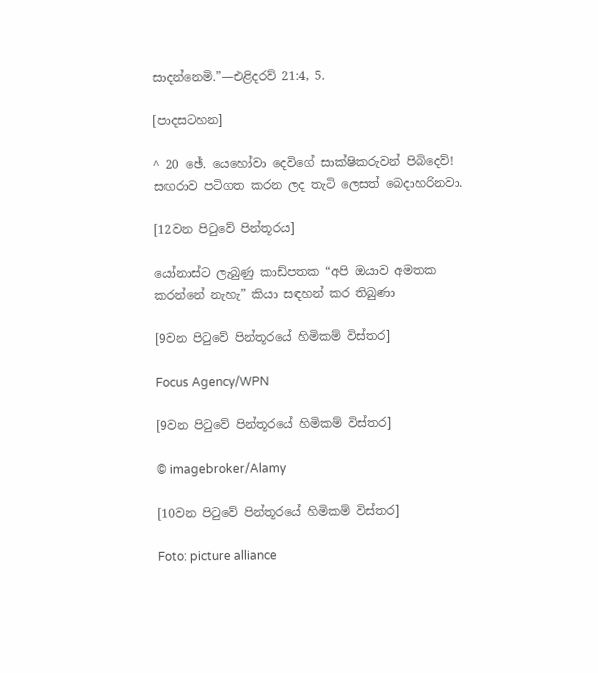සාදන්නෙමි.”—එළිදරව් 21:4, 5.

[පාදසටහන]

^ 20 ඡේ. යෙහෝවා දෙවිගේ සාක්ෂිකරුවන් පිබිදෙව්! සඟරාව පටිගත කරන ලද තැටි ලෙසත් බෙදාහරිනවා.

[12වන පිටුවේ පින්තූරය]

යෝනාස්ට ලැබුණු කාඩ්පතක “අපි ඔයාව අමතක කරන්නේ නැහැ” කියා සඳහන් කර තිබුණා

[9වන පිටුවේ පින්තූරයේ හිමිකම් විස්තර]

Focus Agency/WPN

[9වන පිටුවේ පින්තූරයේ හිමිකම් විස්තර]

© imagebroker/Alamy

[10වන පිටුවේ පින්තූරයේ හිමිකම් විස්තර]

Foto: picture alliance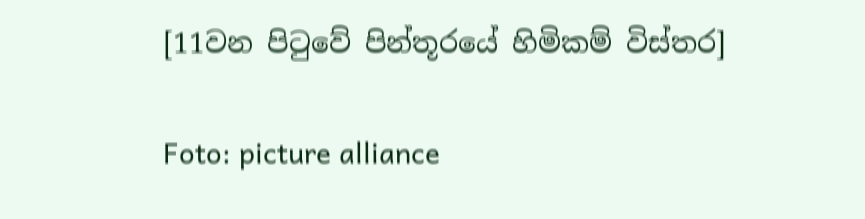[11වන පිටුවේ පින්තූරයේ හිමිකම් විස්තර]

Foto: picture alliance